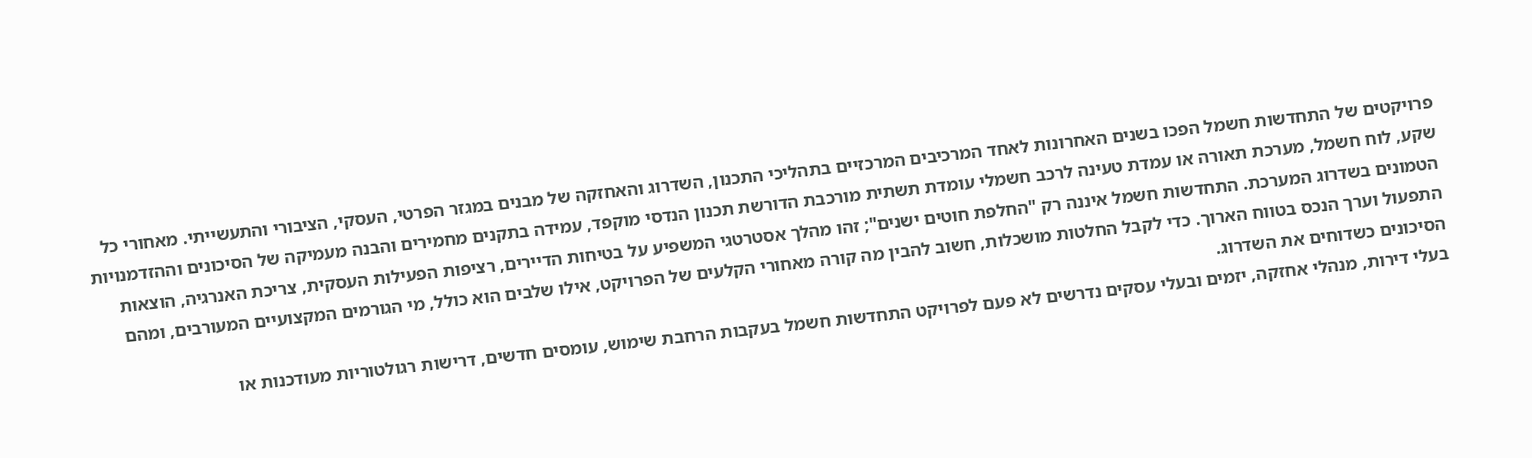פרויקטים של התחדשות חשמל הפכו בשנים האחרונות לאחד המרכיבים המרכזיים בתהליכי התכנון, השדרוג והאחזקה של מבנים במגזר הפרטי, העסקי, הציבורי והתעשייתי. מאחורי כל שקע, לוח חשמל, מערכת תאורה או עמדת טעינה לרכב חשמלי עומדת תשתית מורכבת הדורשת תכנון הנדסי מוקפד, עמידה בתקנים מחמירים והבנה מעמיקה של הסיכונים וההזדמנויות הטמונים בשדרוג המערכת. התחדשות חשמל איננה רק "החלפת חוטים ישנים"; זהו מהלך אסטרטגי המשפיע על בטיחות הדיירים, רציפות הפעילות העסקית, צריכת האנרגיה, הוצאות התפעול וערך הנכס בטווח הארוך. כדי לקבל החלטות מושכלות, חשוב להבין מה קורה מאחורי הקלעים של הפרויקט, אילו שלבים הוא כולל, מי הגורמים המקצועיים המעורבים, ומהם הסיכונים כשדוחים את השדרוג.
בעלי דירות, מנהלי אחזקה, יזמים ובעלי עסקים נדרשים לא פעם לפרויקט התחדשות חשמל בעקבות הרחבת שימוש, עומסים חדשים, דרישות רגולטוריות מעודכנות או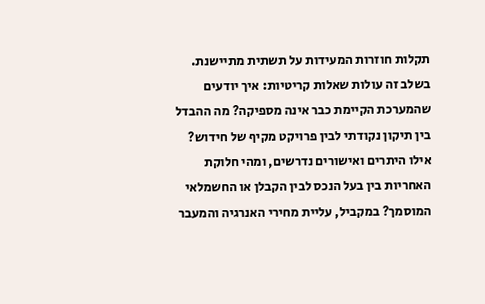תקלות חוזרות המעידות על תשתית מתיישנת. בשלב זה עולות שאלות קריטיות: איך יודעים שהמערכת הקיימת כבר אינה מספיקה? מה ההבדל בין תיקון נקודתי לבין פרויקט מקיף של חידוש? אילו היתרים ואישורים נדרשים, ומהי חלוקת האחריות בין בעל הנכס לבין הקבלן או החשמלאי המוסמך? במקביל, עליית מחירי האנרגיה והמעבר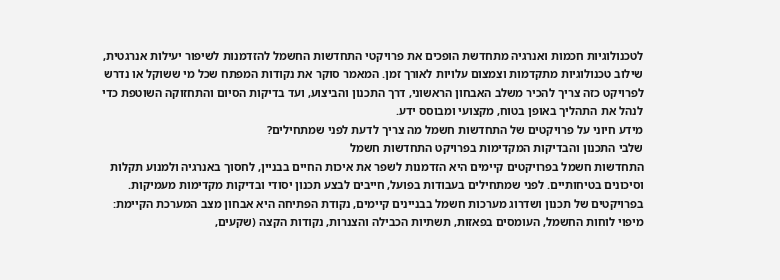לטכנולוגיות חכמות ואנרגיה מתחדשת הופכים את פרויקטי התחדשות החשמל להזדמנות לשיפור יעילות אנרגטית, שילוב טכנולוגיות מתקדמות וצמצום עלויות לאורך זמן. המאמר סוקר את נקודות המפתח שכל מי ששוקל או נדרש לפרויקט כזה צריך להכיר משלב האבחון הראשוני, דרך התכנון והביצוע, ועד בדיקות הסיום והתחזוקה השוטפת כדי לנהל את התהליך באופן בטוח, מקצועי ומבוסס ידע.
מידע חיוני על פרויקטים של התחדשות חשמל מה צריך לדעת לפני שמתחילים?
שלבי התכנון והבדיקות המקדימות בפרויקט התחדשות חשמל
התחדשות חשמל בפרויקטים קיימים היא הזדמנות לשפר את איכות החיים בבניין, לחסוך באנרגיה ולמנוע תקלות וסיכונים בטיחותיים. לפני שמתחילים בעבודות בפועל, חייבים לבצע תכנון יסודי ובדיקות מקדימות מעמיקות. בפרויקטים של תכנון ושדרוג מערכות חשמל בבניינים קיימים, נקודת הפתיחה היא אבחון מצב המערכת הקיימת: מיפוי לוחות החשמל, העומסים בפאזות, תשתיות הכבילה והצנרות, נקודות הקצה (שקעים,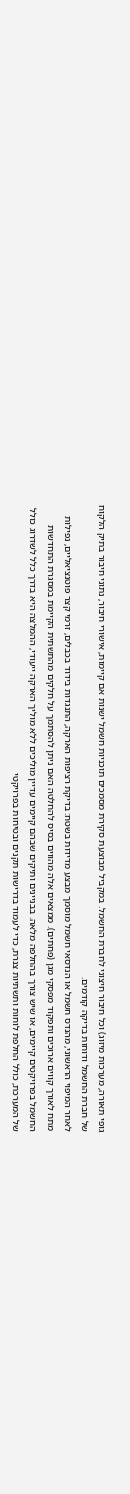גופי תאורה, מערכות מיזוג) וכל חיבור חיצוני לחברת החשמל. במקביל מבוצעת סקירת מסמכים תוכניות חשמל ישנות אם קיימות, אישורי חיבור, נתוני חיבור בתיק הלקוח של חברת החשמל ודוחות בדיקה קודמים.
לאחר המיפוי הראשוני, מהנדס חשמל או הנדסאי חשמל מוסמך מבצע מדידות בשטח: בדיקת רציפות הארקה, התנגדות בידוד בכבלים, זרמי קצר פוטנציאליים, נפילות מתח לאורך קווים ארוכים ותפקוד מפסקי מגן (פחתים). ממצאים אלה מהווים בסיס להחלטה האם ניתן להסתמך על חלקים מהתשתית הקיימת במסגרת התחדשות החשמל בפרויקטים קיימים, או שיש צורך בהחלפה מלאה. בבניינים ותיקים שבהם קיימים עדיין מוליכים ללא מוליך הארקה ייעודי, ההמלצה היא בדרך כלל לשדרוג כולל של המערכת, כולל החלפת לוחות ותשתיות צנרת, כדי לעמוד בדרישות תקנים ובטיחות בפרויקטי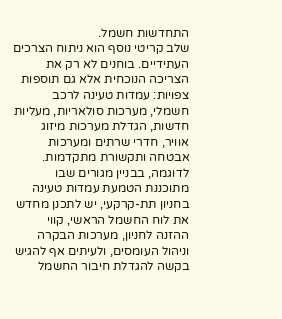התחדשות חשמל.
שלב קריטי נוסף הוא ניתוח הצרכים העתידיים. בוחנים לא רק את הצריכה הנוכחית אלא גם תוספות צפויות: עמדות טעינה לרכב חשמלי, מערכות סולאריות, מעליות חדשות, הגדלת מערכות מיזוג אוויר, חדרי שרתים ומערכות אבטחה ותקשורת מתקדמות. לדוגמה, בבניין מגורים שבו מתוכננת הטמעת עמדות טעינה בחניון תת-קרקעי, יש לתכנן מחדש את לוח החשמל הראשי, קווי ההזנה לחניון, מערכות הבקרה וניהול העומסים, ולעיתים אף להגיש בקשה להגדלת חיבור החשמל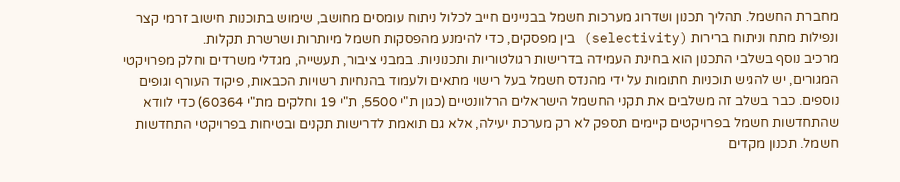מחברת החשמל. תהליך תכנון ושדרוג מערכות חשמל בבניינים חייב לכלול ניתוח עומסים מחושב, שימוש בתוכנות חישוב זרמי קצר ונפילות מתח וניתוח ברירות (selectivity) בין מפסקים, כדי להימנע מהפסקות חשמל מיותרות ושרשרת תקלות.
מרכיב נוסף בשלבי התכנון הוא בחינת העמידה בדרישות רגולטוריות ותכנוניות. במבני ציבור, תעשייה, מגדלי משרדים וחלק מפרויקטי המגורים, יש להגיש תוכניות חתומות על ידי מהנדס חשמל בעל רישוי מתאים ולעמוד בהנחיות רשויות הכבאות, פיקוד העורף וגופים נוספים. כבר בשלב זה משלבים את תקני החשמל הישראלים הרלוונטיים (כגון ת"י 5500, ת"י 19 וחלקים מת"י 60364) כדי לוודא שהתחדשות חשמל בפרויקטים קיימים תספק לא רק מערכת יעילה, אלא גם תואמת לדרישות תקנים ובטיחות בפרויקטי התחדשות חשמל. תכנון מקדים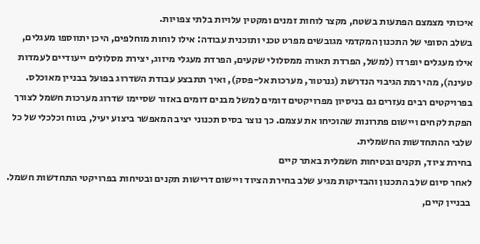איכותי מצמצם הפתעות בשטח, מקצר לוחות זמנים ומקטין עלויות בלתי צפויות.
בשלב הסופי של התכנון המקדמי מגובשים מפרט טכני ותוכנית עבודה: אילו לוחות מוחלפים, היכן יתווספו מעגלים, אילו מעגלים יופרדו (למשל, הפרדת תאורה ממסלולי שקעים, הפרדת מעגלי מיזוג, יצירת מסלולים ייעודיים לעמדות טעינה), מהי רמת הגיבוי הנדרשת (גנרטור, מערכות אל-פסק), ואיך תתבצע עבודת השדרוג בפועל בבניין מאוכלס. בפרויקטים רבים נעזרים גם בניסיון מפרויקטים דומים למשל מבנים דומים באזור שסיימו שדרוג מערכות חשמל לצורך הפקת לקחים ויישום פתרונות שהוכיחו את עצמם. כך נוצר בסיס תכנוני יציב המאפשר ביצוע יעיל, בטוח וכלכלי של כל שלבי ההתחדשות החשמלית.
בחירת ציוד, תקנים ובטיחות חשמלית באתר קיים
לאחר סיום שלב התכנון והבדיקות מגיע שלב בחירת הציוד ויישום דרישות תקנים ובטיחות בפרויקטי התחדשות חשמל. בבניין קיים,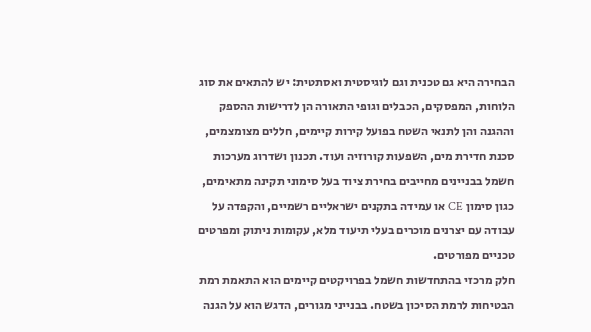הבחירה היא גם טכנית וגם לוגיסטית ואסתטית: יש להתאים את סוג הלוחות, המפסקים, הכבלים וגופי התאורה הן לדרישות ההספק וההגנה והן לתנאי השטח בפועל קירות קיימים, חללים מצומצמים, סכנת חדירת מים, השפעות קורוזיה ועוד. תכנון ושדרוג מערכות חשמל בבניינים מחייבים בחירת ציוד בעל סימוני תקינה מתאימים, כגון סימון CE או עמידה בתקנים ישראליים רשמיים, והקפדה על עבודה עם יצרנים מוכרים בעלי תיעוד מלא, עקומות ניתוק ומפרטים טכניים מפורטים.
חלק מרכזי בהתחדשות חשמל בפרויקטים קיימים הוא התאמת רמת הבטיחות לרמת הסיכון בשטח. בבנייני מגורים, הדגש הוא על הגנה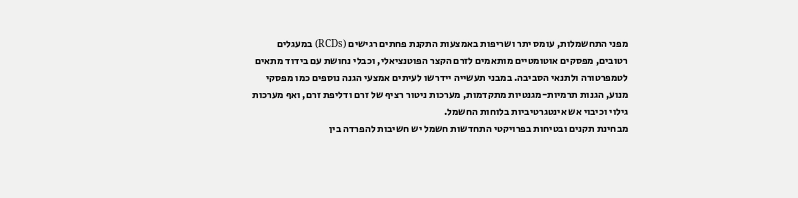מפני התחשמלות, עומס יתר ושריפות באמצעות התקנת פחתים רגישים (RCDs) במעגלים רטובים, מפסקים אוטומטיים מותאמים לזרם הקצר הפוטנציאלי, וכבלי נחושת עם בידוד מתאים לטמפרטורה ולתנאי הסביבה. במבני תעשייה יידרשו לעיתים אמצעי הגנה נוספים כמו מפסקי מנוע, הגנות תרמיות-מגנטיות מתקדמות, מערכות ניטור רציף של זרם ודליפת זרם, ואף מערכות גילוי וכיבוי אש אינטגרטיביות בלוחות החשמל.
מבחינת תקנים ובטיחות בפרויקטי התחדשות חשמל יש חשיבות להפרדה בין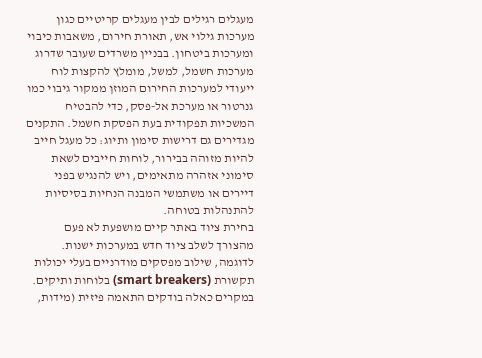מעגלים רגילים לבין מעגלים קריטיים כגון מערכות גילוי אש, תאורת חירום, משאבות כיבוי ומערכות ביטחון. בבניין משרדים שעובר שדרוג מערכות חשמל, למשל, מומלץ להקצות לוח ייעודי למערכות החירום המוזן ממקור גיבוי כמו גנרטור או מערכת אל-פסק, כדי להבטיח המשכיות תפקודית בעת הפסקת חשמל. התקנים מגדירים גם דרישות סימון ותיוג: כל מעגל חייב להיות מזוהה בבירור, לוחות חייבים לשאת סימוני אזהרה מתאימים, ויש להנגיש בפני דיירים או משתמשי המבנה הנחיות בסיסיות להתנהלות בטוחה.
בחירת ציוד באתר קיים מושפעת לא פעם מהצורך לשלב ציוד חדש במערכות ישנות. לדוגמה, שילוב מפסקים מודרניים בעלי יכולות תקשורת (smart breakers) בלוחות ותיקים. במקרים כאלה בודקים התאמה פיזית (מידות,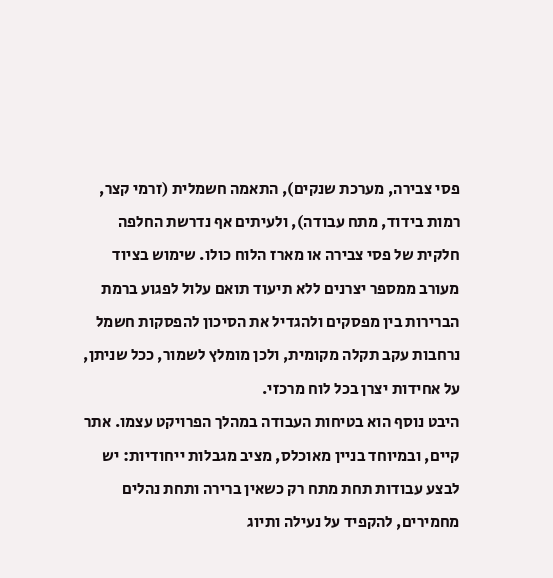פסי צבירה, מערכת שנקים), התאמה חשמלית (זרמי קצר, רמות בידוד, מתח עבודה), ולעיתים אף נדרשת החלפה חלקית של פסי צבירה או מארז הלוח כולו. שימוש בציוד מעורב ממספר יצרנים ללא תיעוד תואם עלול לפגוע ברמת הברירות בין מפסקים ולהגדיל את הסיכון להפסקות חשמל נרחבות עקב תקלה מקומית, ולכן מומלץ לשמור, ככל שניתן, על אחידות יצרן בכל לוח מרכזי.
היבט נוסף הוא בטיחות העבודה במהלך הפרויקט עצמו. אתר קיים, ובמיוחד בניין מאוכלס, מציב מגבלות ייחודיות: יש לבצע עבודות תחת מתח רק כשאין ברירה ותחת נהלים מחמירים, להקפיד על נעילה ותיוג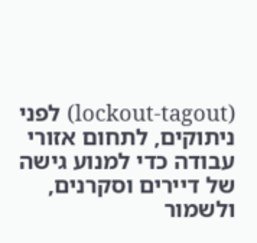(lockout-tagout) לפני ניתוקים, לתחום אזורי עבודה כדי למנוע גישה של דיירים וסקרנים, ולשמור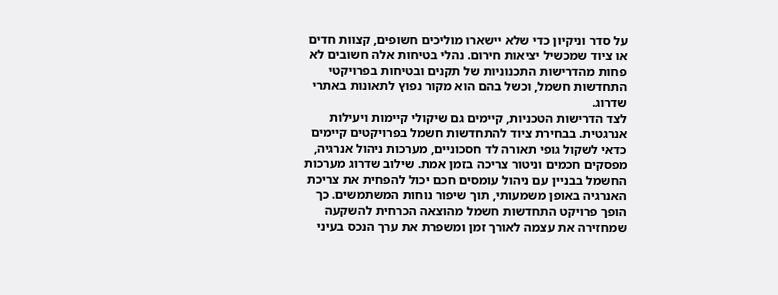על סדר וניקיון כדי שלא יישארו מוליכים חשופים, קצוות חדים או ציוד שמכשיל יציאות חירום. נהלי בטיחות אלה חשובים לא פחות מהדרישות התכנוניות של תקנים ובטיחות בפרויקטי התחדשות חשמל, וכשל בהם הוא מקור נפוץ לתאונות באתרי שדרוג.
לצד הדרישות הטכניות, קיימים גם שיקולי קיימות ויעילות אנרגטית. בבחירת ציוד להתחדשות חשמל בפרויקטים קיימים כדאי לשקול גופי תאורה לד חסכוניים, מערכות ניהול אנרגיה, מפסקים חכמים וניטור צריכה בזמן אמת. שילוב שדרוג מערכות החשמל בבניין עם ניהול עומסים חכם יכול להפחית את צריכת האנרגיה באופן משמעותי, תוך שיפור נוחות המשתמשים. כך הופך פרויקט התחדשות חשמל מהוצאה הכרחית להשקעה שמחזירה את עצמה לאורך זמן ומשפרת את ערך הנכס בעיני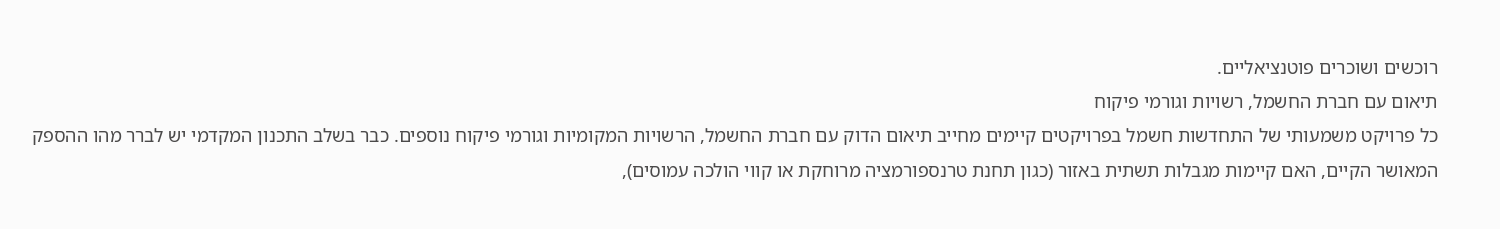רוכשים ושוכרים פוטנציאליים.
תיאום עם חברת החשמל, רשויות וגורמי פיקוח
כל פרויקט משמעותי של התחדשות חשמל בפרויקטים קיימים מחייב תיאום הדוק עם חברת החשמל, הרשויות המקומיות וגורמי פיקוח נוספים. כבר בשלב התכנון המקדמי יש לברר מהו ההספק המאושר הקיים, האם קיימות מגבלות תשתית באזור (כגון תחנת טרנספורמציה מרוחקת או קווי הולכה עמוסים),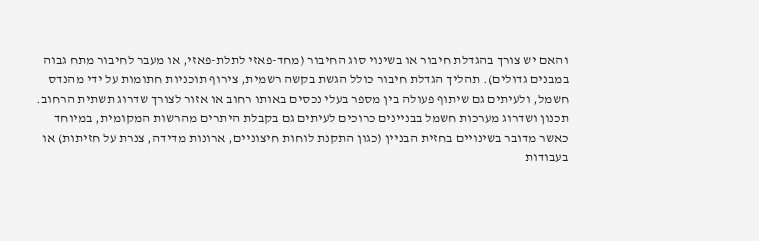והאם יש צורך בהגדלת חיבור או בשינוי סוג החיבור (מחד-פאזי לתלת-פאזי, או מעבר לחיבור מתח גבוה במבנים גדולים). תהליך הגדלת חיבור כולל הגשת בקשה רשמית, צירוף תוכניות חתומות על ידי מהנדס חשמל, ולעיתים גם שיתוף פעולה בין מספר בעלי נכסים באותו רחוב או אזור לצורך שדרוג תשתית הרחוב.
תכנון ושדרוג מערכות חשמל בבניינים כרוכים לעיתים גם בקבלת היתרים מהרשות המקומית, במיוחד כאשר מדובר בשינויים בחזית הבניין (כגון התקנת לוחות חיצוניים, ארונות מדידה, צנרת על חזיתות) או בעבודות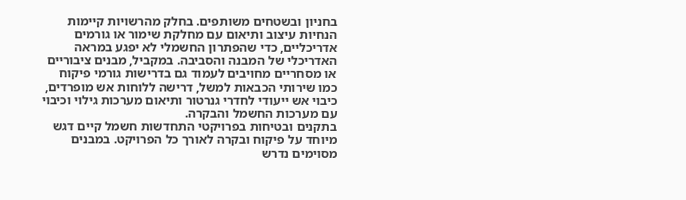בחניון ובשטחים משותפים. בחלק מהרשויות קיימות הנחיות עיצוב ותיאום עם מחלקת שימור או גורמים אדריכליים, כדי שהפתרון החשמלי לא יפגע במראה האדריכלי של המבנה והסביבה. במקביל, מבנים ציבוריים או מסחריים מחויבים לעמוד גם בדרישות גורמי פיקוח כמו שירותי הכבאות למשל, דרישה ללוחות אש מופרדים, כיבוי אש ייעודי לחדרי גנרטור ותיאום מערכות גילוי וכיבוי עם מערכות החשמל והבקרה.
בתקנים ובטיחות בפרויקטי התחדשות חשמל קיים דגש מיוחד על פיקוח ובקרה לאורך כל הפרויקט. במבנים מסוימים נדרש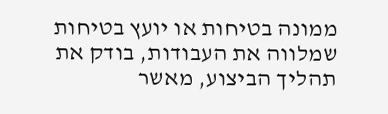ממונה בטיחות או יועץ בטיחות שמלווה את העבודות, בודק את תהליך הביצוע, מאשר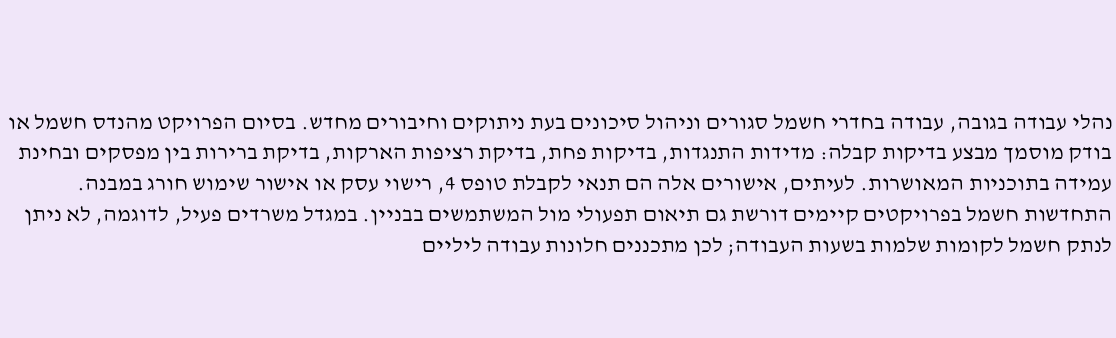נהלי עבודה בגובה, עבודה בחדרי חשמל סגורים וניהול סיכונים בעת ניתוקים וחיבורים מחדש. בסיום הפרויקט מהנדס חשמל או בודק מוסמך מבצע בדיקות קבלה: מדידות התנגדות, בדיקות פחת, בדיקת רציפות הארקות, בדיקת ברירות בין מפסקים ובחינת עמידה בתוכניות המאושרות. לעיתים, אישורים אלה הם תנאי לקבלת טופס 4, רישוי עסק או אישור שימוש חורג במבנה.
התחדשות חשמל בפרויקטים קיימים דורשת גם תיאום תפעולי מול המשתמשים בבניין. במגדל משרדים פעיל, לדוגמה, לא ניתן לנתק חשמל לקומות שלמות בשעות העבודה; לכן מתכננים חלונות עבודה ליליים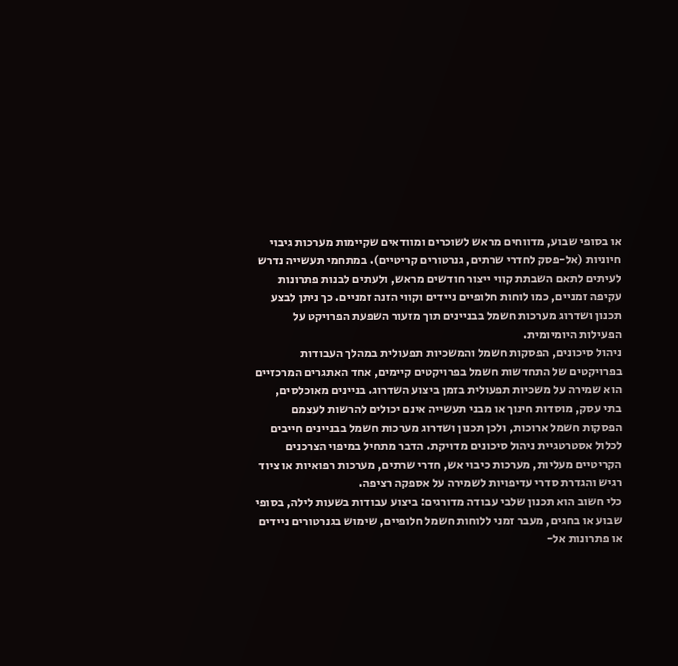או בסופי שבוע, מדווחים מראש לשוכרים ומוודאים שקיימות מערכות גיבוי חיוניות (אל-פסק לחדרי שרתים, גנרטורים קריטיים). במתחמי תעשייה נדרש לעיתים לתאם השבתת קווי ייצור חודשים מראש, ולעתים לבנות פתרונות עקיפה זמניים, כמו לוחות חלופיים ניידים וקווי הזנה זמניים. כך ניתן לבצע תכנון ושדרוג מערכות חשמל בבניינים תוך מזעור השפעת הפרויקט על הפעילות היומיומית.
ניהול סיכונים, הפסקות חשמל והמשכיות תפעולית במהלך העבודות
בפרויקטים של התחדשות חשמל בפרויקטים קיימים, אחד האתגרים המרכזיים הוא שמירה על משכיות תפעולית בזמן ביצוע השדרוג. בניינים מאוכלסים, בתי עסק, מוסדות חינוך או מבני תעשייה אינם יכולים להרשות לעצמם הפסקות חשמל ארוכות, ולכן תכנון ושדרוג מערכות חשמל בבניינים חייבים לכלול אסטרטגיית ניהול סיכונים מדויקת. הדבר מתחיל במיפוי הצרכנים הקריטיים מעליות, מערכות כיבוי אש, חדרי שרתים, מערכות רפואיות או ציוד רגיש והגדרת סדרי עדיפויות לשמירה על אספקה רציפה.
כלי חשוב הוא תכנון שלבי עבודה מדורגים: ביצוע עבודות בשעות לילה, בסופי שבוע או בחגים, מעבר זמני ללוחות חשמל חלופיים, שימוש בגנרטורים ניידים או פתרונות אל-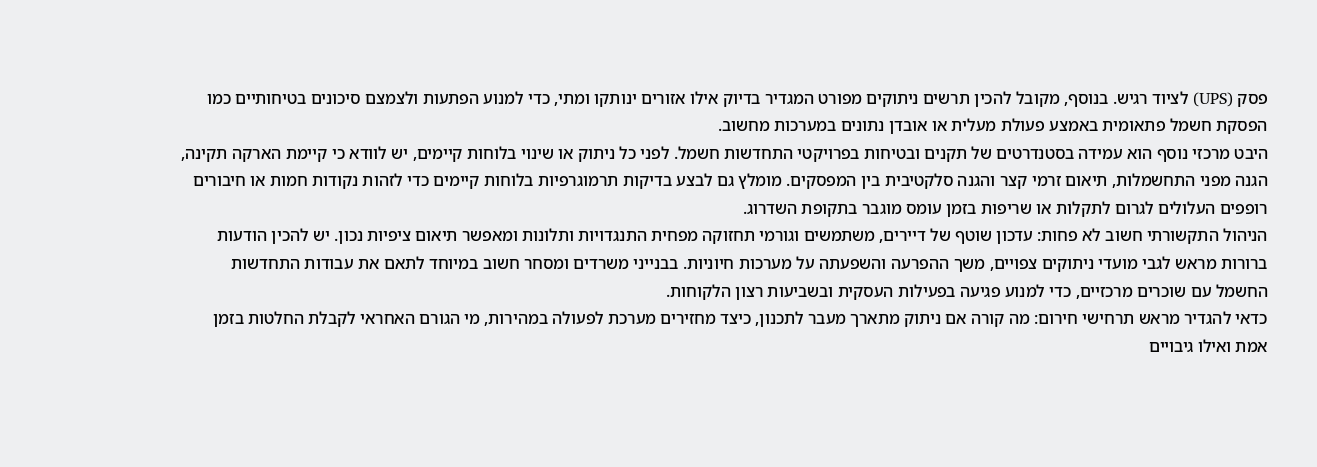פסק (UPS) לציוד רגיש. בנוסף, מקובל להכין תרשים ניתוקים מפורט המגדיר בדיוק אילו אזורים ינותקו ומתי, כדי למנוע הפתעות ולצמצם סיכונים בטיחותיים כמו הפסקת חשמל פתאומית באמצע פעולת מעלית או אובדן נתונים במערכות מחשוב.
היבט מרכזי נוסף הוא עמידה בסטנדרטים של תקנים ובטיחות בפרויקטי התחדשות חשמל. לפני כל ניתוק או שינוי בלוחות קיימים, יש לוודא כי קיימת הארקה תקינה, הגנה מפני התחשמלות, תיאום זרמי קצר והגנה סלקטיבית בין המפסקים. מומלץ גם לבצע בדיקות תרמוגרפיות בלוחות קיימים כדי לזהות נקודות חמות או חיבורים רופפים העלולים לגרום לתקלות או שריפות בזמן עומס מוגבר בתקופת השדרוג.
הניהול התקשורתי חשוב לא פחות: עדכון שוטף של דיירים, משתמשים וגורמי תחזוקה מפחית התנגדויות ותלונות ומאפשר תיאום ציפיות נכון. יש להכין הודעות ברורות מראש לגבי מועדי ניתוקים צפויים, משך ההפרעה והשפעתה על מערכות חיוניות. בבנייני משרדים ומסחר חשוב במיוחד לתאם את עבודות התחדשות החשמל עם שוכרים מרכזיים, כדי למנוע פגיעה בפעילות העסקית ובשביעות רצון הלקוחות.
כדאי להגדיר מראש תרחישי חירום: מה קורה אם ניתוק מתארך מעבר לתכנון, כיצד מחזירים מערכת לפעולה במהירות, מי הגורם האחראי לקבלת החלטות בזמן אמת ואילו גיבויים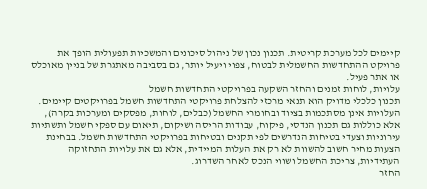קיימים לכל מערכת קריטית. תכנון נכון של ניהול סיכונים והמשכיות תפעולית הופך את פרויקט ההתחדשות החשמלית לבטוח, צפוי ויעיל יותר, גם בסביבה מאתגרת של בניין מאוכלס או אתר פעיל.
עלויות, לוחות זמנים והחזר השקעה בפרויקטי התחדשות חשמל
תכנון כלכלי מדויק הוא תנאי מרכזי להצלחת פרויקטי התחדשות חשמל בפרויקטים קיימים. העלויות אינן מסתכמות בציוד ובחומרי החשמל (כבלים, לוחות, מפסקים ומערכות בקרה), אלא כוללות גם תכנון הנדסי, פיקוח, עבודות הריסה ושיקום, תיאום עם ספקי חשמל ותשתיות עירוניות וצעדי בטיחות הנדרשים לפי תקנים ובטיחות בפרויקטי התחדשות חשמל. בבחינת הצעות מחיר חשוב להשוות לא רק את העלות המיידית, אלא גם את עלויות התחזוקה העתידיות, צריכת החשמל ושווי הנכס לאחר השדרוג.
החזר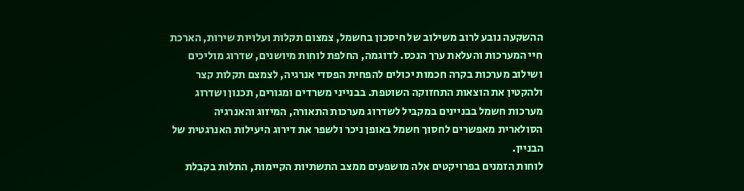ההשקעה נובע לרוב משילוב של חיסכון בחשמל, צמצום תקלות ועלויות שירות, הארכת חיי המערכות והעלאת ערך הנכס. לדוגמה, החלפת לוחות מיושנים, שדרוג מוליכים ושילוב מערכות בקרה חכמות יכולים להפחית הפסדי אנרגיה, לצמצם תקלות קצר ולהקטין את הוצאות התחזוקה השוטפת. בבנייני משרדים ומגורים, תכנון ושדרוג מערכות חשמל בבניינים במקביל לשדרוג מערכות התאורה, המיזוג והאנרגיה הסולארית מאפשרים לחסוך חשמל באופן ניכר ולשפר את דירוג היעילות האנרגטית של הבניין.
לוחות הזמנים בפרויקטים אלה מושפעים ממצב התשתיות הקיימות, התלות בקבלת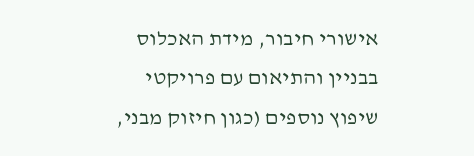אישורי חיבור, מידת האכלוס בבניין והתיאום עם פרויקטי שיפוץ נוספים (כגון חיזוק מבני,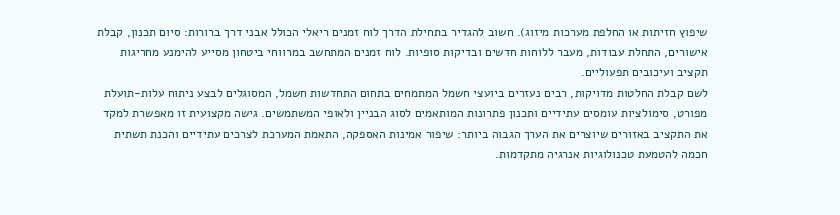שיפוץ חזיתות או החלפת מערכות מיזוג). חשוב להגדיר בתחילת הדרך לוח זמנים ריאלי הכולל אבני דרך ברורות: סיום תכנון, קבלת אישורים, התחלת עבודות, מעבר ללוחות חדשים ובדיקות סופיות. לוח זמנים המתחשב במרווחי ביטחון מסייע להימנע מחריגות תקציב ועיכובים תפעוליים.
לשם קבלת החלטות מדויקות, רבים נעזרים ביועצי חשמל המתמחים בתחום התחדשות חשמל, המסוגלים לבצע ניתוח עלות-תועלת מפורט, סימולציות עומסים עתידיים ותכנון פתרונות המותאמים לסוג הבניין ולאופי המשתמשים. גישה מקצועית זו מאפשרת למקד את התקציב באזורים שיוצרים את הערך הגבוה ביותר: שיפור אמינות האספקה, התאמת המערכת לצרכים עתידיים והכנת תשתית חכמה להטמעת טכנולוגיות אנרגיה מתקדמות.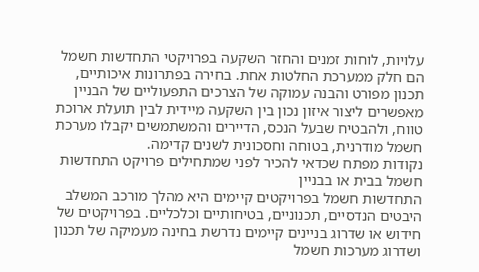עלויות, לוחות זמנים והחזר השקעה בפרויקטי התחדשות חשמל הם חלק ממערכת החלטות אחת. בחירה בפתרונות איכותיים, תכנון מפורט והבנה עמוקה של הצרכים התפעוליים של הבניין מאפשרים ליצור איזון נכון בין השקעה מיידית לבין תועלת ארוכת טווח, ולהבטיח שבעל הנכס, הדיירים והמשתמשים יקבלו מערכת חשמל מודרנית, בטוחה וחסכונית לשנים קדימה.
נקודות מפתח שכדאי להכיר לפני שמתחילים פרויקט התחדשות חשמל בבית או בבניין
התחדשות חשמל בפרויקטים קיימים היא מהלך מורכב המשלב היבטים הנדסיים, תכנוניים, בטיחותיים וכלכליים. בפרויקטים של חידוש או שדרוג בניינים קיימים נדרשת בחינה מעמיקה של תכנון ושדרוג מערכות חשמל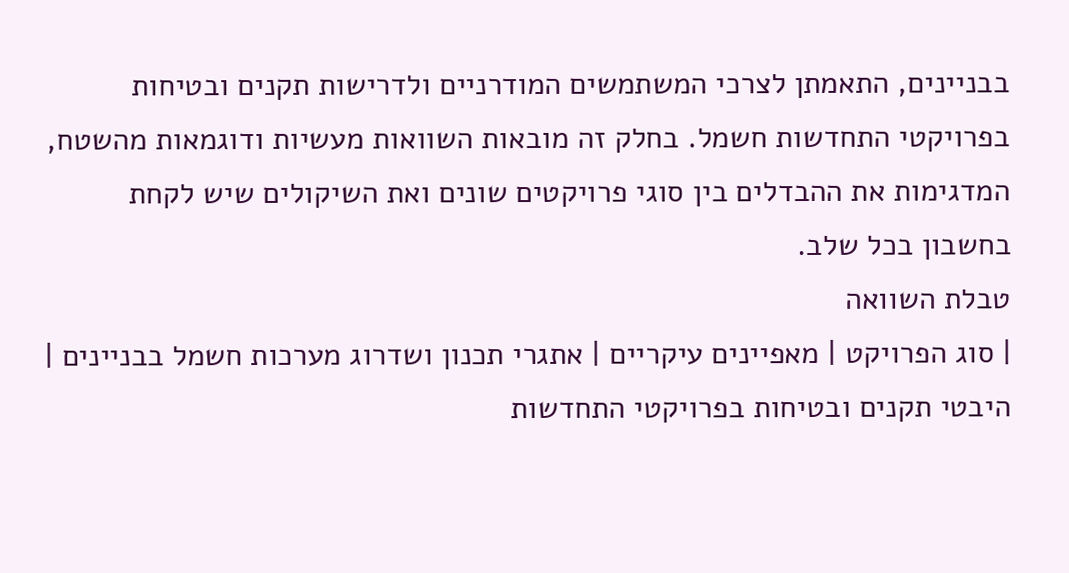בבניינים, התאמתן לצרכי המשתמשים המודרניים ולדרישות תקנים ובטיחות בפרויקטי התחדשות חשמל. בחלק זה מובאות השוואות מעשיות ודוגמאות מהשטח, המדגימות את ההבדלים בין סוגי פרויקטים שונים ואת השיקולים שיש לקחת בחשבון בכל שלב.
טבלת השוואה
| סוג הפרויקט | מאפיינים עיקריים | אתגרי תכנון ושדרוג מערכות חשמל בבניינים | היבטי תקנים ובטיחות בפרויקטי התחדשות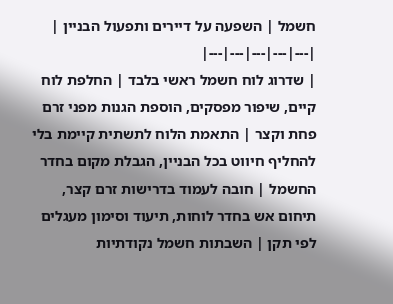חשמל | השפעה על דיירים ותפעול הבניין |
|---|---|---|---|---|
| שדרוג לוח חשמל ראשי בלבד | החלפת לוח קיים, שיפור מפסקים, הוספת הגנות מפני זרם פחת וקצר | התאמת הלוח לתשתית קיימת בלי להחליף חיווט בכל הבניין, הגבלת מקום בחדר החשמל | חובה לעמוד בדרישות זרם קצר, תיחום אש בחדר לוחות, תיעוד וסימון מעגלים לפי תקן | השבתות חשמל נקודתיות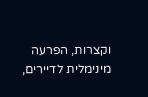וקצרות, הפרעה מינימלית לדיירים,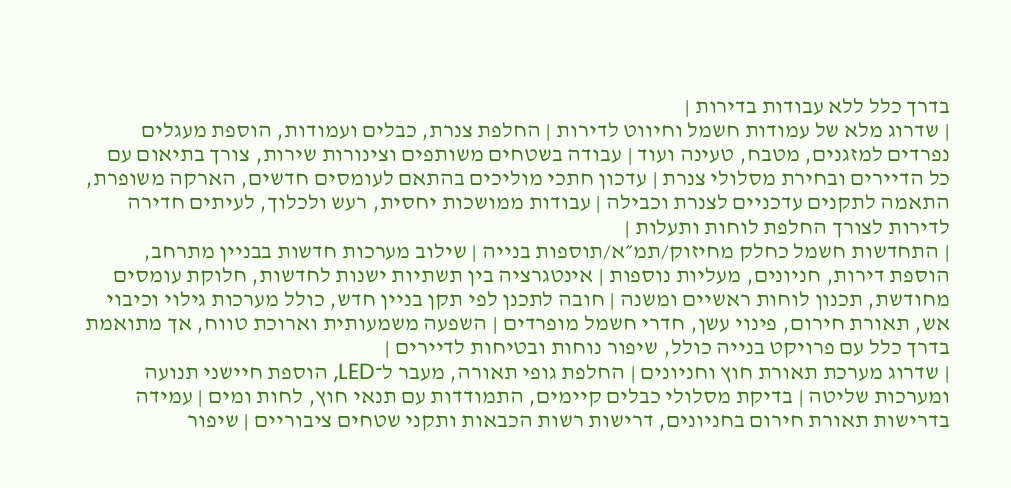בדרך כלל ללא עבודות בדירות |
| שדרוג מלא של עמודות חשמל וחיווט לדירות | החלפת צנרת, כבלים ועמודות, הוספת מעגלים נפרדים למזגנים, מטבח, טעינה ועוד | עבודה בשטחים משותפים וצינורות שירות, צורך בתיאום עם כל הדיירים ובחירת מסלולי צנרת | עדכון חתכי מוליכים בהתאם לעומסים חדשים, הארקה משופרת, התאמה לתקנים עדכניים לצנרת וכבילה | עבודות ממושכות יחסית, רעש ולכלוך, לעיתים חדירה לדירות לצורך החלפת לוחות ותעלות |
| התחדשות חשמל כחלק מחיזוק/תמ״א/תוספות בנייה | שילוב מערכות חדשות בבניין מתרחב, הוספת דירות, חניונים, מעליות נוספות | אינטגרציה בין תשתיות ישנות לחדשות, חלוקת עומסים מחודשת, תכנון לוחות ראשיים ומשנה | חובה לתכנן לפי תקן בניין חדש, כולל מערכות גילוי וכיבוי אש, תאורת חירום, פינוי עשן, חדרי חשמל מופרדים | השפעה משמעותית וארוכת טווח, אך מתואמת בדרך כלל עם פרויקט בנייה כולל, שיפור נוחות ובטיחות לדיירים |
| שדרוג מערכת תאורת חוץ וחניונים | החלפת גופי תאורה, מעבר ל־LED, הוספת חיישני תנועה ומערכות שליטה | בדיקת מסלולי כבלים קיימים, התמודדות עם תנאי חוץ, לחות ומים | עמידה בדרישות תאורת חירום בחניונים, דרישות רשות הכבאות ותקני שטחים ציבוריים | שיפור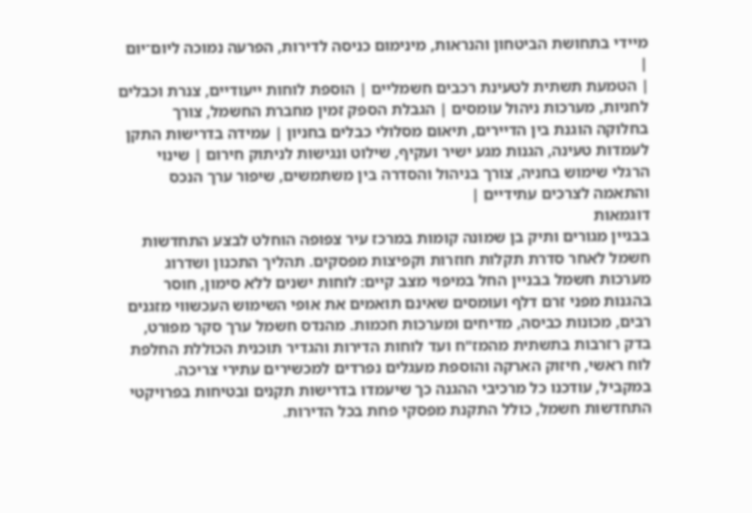מיידי בתחושת הביטחון והנראות, מינימום כניסה לדירות, הפרעה נמוכה ליום־יום |
| הטמעת תשתית לטעינת רכבים חשמליים | הוספת לוחות ייעודיים, צנרת וכבלים לחניות, מערכות ניהול עומסים | הגבלת הספק זמין מחברת החשמל, צורך בחלוקה הוגנת בין הדיירים, תיאום מסלולי כבלים בחניון | עמידה בדרישות התקן לעמדות טעינה, הגנות מגע ישיר ועקיף, שילוט ונגישות לניתוק חירום | שינוי הרגלי שימוש בחניה, צורך בניהול והסדרה בין משתמשים, שיפור ערך הנכס והתאמה לצרכים עתידיים |
דוגמאות
בבניין מגורים ותיק בן שמונה קומות במרכז עיר צפופה הוחלט לבצע התחדשות חשמל לאחר סדרת תקלות חוזרות וקפיצות מפסקים. תהליך התכנון ושדרוג מערכות חשמל בבניין החל במיפוי מצב קיים: לוחות ישנים ללא סימון, חוסר בהגנות מפני זרם דלף ועומסים שאינם תואמים את אופי השימוש העכשווי מזגנים רבים, מכונות כביסה, מדיחים ומערכות חכמות. מהנדס חשמל ערך סקר מפורט, בדק רזרבות בתשתית מהמז"ח ועד לוחות הדירות והגדיר תוכנית הכוללת החלפת לוח ראשי, חיזוק הארקה והוספת מעגלים נפרדים למכשירים עתירי צריכה. במקביל, עודכנו כל מרכיבי ההגנה כך שיעמדו בדרישות תקנים ובטיחות בפרויקטי התחדשות חשמל, כולל התקנת מפסקי פחת בכל הדירות.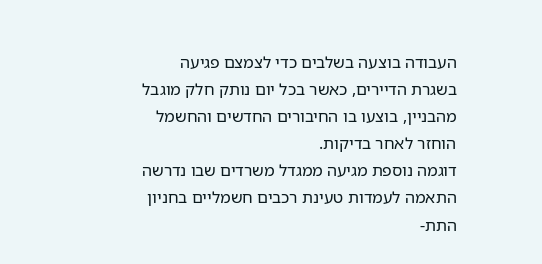העבודה בוצעה בשלבים כדי לצמצם פגיעה בשגרת הדיירים, כאשר בכל יום נותק חלק מוגבל מהבניין, בוצעו בו החיבורים החדשים והחשמל הוחזר לאחר בדיקות.
דוגמה נוספת מגיעה ממגדל משרדים שבו נדרשה התאמה לעמדות טעינת רכבים חשמליים בחניון התת-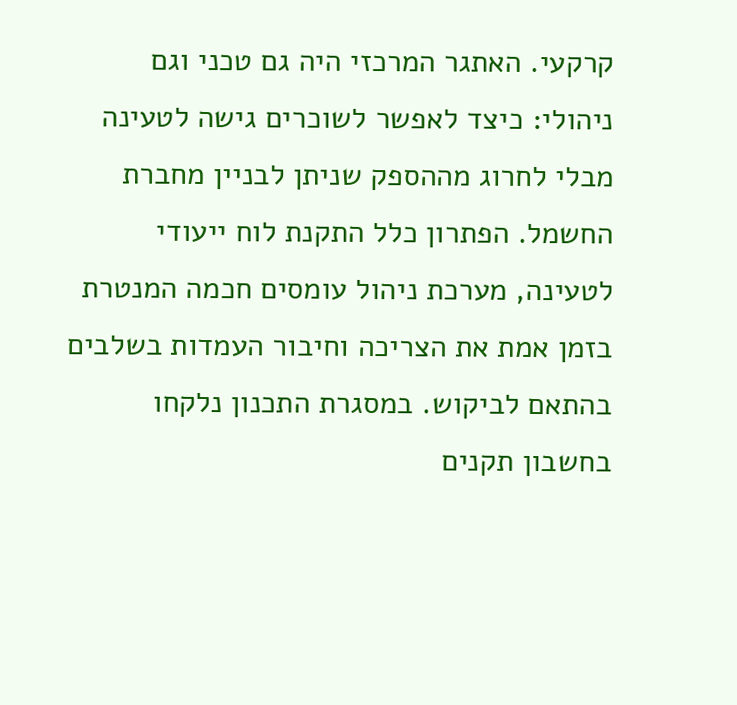קרקעי. האתגר המרכזי היה גם טכני וגם ניהולי: כיצד לאפשר לשוכרים גישה לטעינה מבלי לחרוג מההספק שניתן לבניין מחברת החשמל. הפתרון כלל התקנת לוח ייעודי לטעינה, מערכת ניהול עומסים חכמה המנטרת בזמן אמת את הצריכה וחיבור העמדות בשלבים בהתאם לביקוש. במסגרת התכנון נלקחו בחשבון תקנים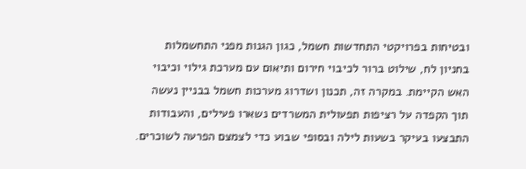ובטיחות בפרויקטי התחדשות חשמל, כגון הגנות מפני התחשמלות בחניון לח, שילוט ברור לכיבוי חירום ותיאום עם מערכת גילוי וכיבוי האש הקיימת. במקרה זה, תכנון ושדרוג מערכות חשמל בבניין נעשה תוך הקפדה על רציפות תפעולית המשרדים נשארו פעילים, והעבודות התבצעו בעיקר בשעות לילה ובסופי שבוע כדי לצמצם הפרעה לשוכרים.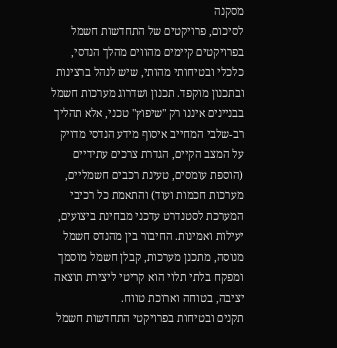מסקנה
לסיכום, פרויקטים של התחדשות חשמל בפרויקטים קיימים מהווים מהלך הנדסי, כלכלי ובטיחותי מהותי, שיש לנהל ברצינות ובתכנון מוקפד. תכנון ושדרוג מערכות חשמל בבניינים איננו רק "שיפוץ" טכני, אלא תהליך רב-שלבי המחייב איסוף מידע הנדסי מדויק על המצב הקיים, הגדרת צרכים עתידיים (הוספת עומסים, טעינת רכבים חשמליים, מערכות חכמות ועוד) והתאמת כל רכיבי המערכת לסטנדרט עדכני מבחינת ביצועים, יעילות ואמינות. החיבור בין מהנדס חשמל מנוסה, מתכנן מערכות, קבלן חשמל מוסמך ומפקח בלתי תלוי הוא קריטי ליצירת תוצאה יציבה, בטוחה וארוכת טווח.
תקנים ובטיחות בפרויקטי התחדשות חשמל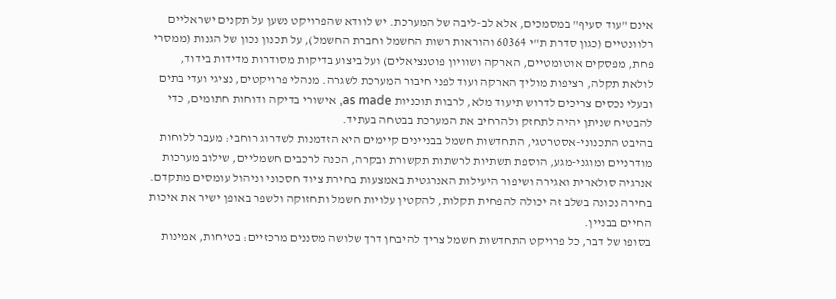אינם "עוד סעיף" במסמכים, אלא לב-ליבה של המערכת. יש לוודא שהפרויקט נשען על תקנים ישראליים רלוונטיים (כגון סדרת ת"י 60364 והוראות רשות החשמל וחברת החשמל), על תכנון נכון של הגנות (ממסרי פחת, מפסקים אוטומטיים, הארקה ושוויון פוטנציאלים) ועל ביצוע בדיקות מסודרות מדידות בידוד, לולאת תקלה, רציפות מוליך הארקה ועוד לפני חיבור המערכת לשגרה. מנהלי פרויקטים, נציגי ועדי בתים ובעלי נכסים צריכים לדרוש תיעוד מלא, לרבות תוכניות as made, אישורי בדיקה ודוחות חתומים, כדי להבטיח שניתן יהיה לתחזק ולהרחיב את המערכת בבטחה בעתיד.
בהיבט התכנוני-אסטרטגי, התחדשות חשמל בבניינים קיימים היא הזדמנות לשדרוג רוחבי: מעבר ללוחות מודרניים ומוגני-מגע, הוספת תשתיות לרשתות תקשורת ובקרה, הכנה לרכבים חשמליים, שילוב מערכות אנרגיה סולארית ואגירה ושיפור היעילות האנרגטית באמצעות בחירת ציוד חסכוני וניהול עומסים מתקדם. בחירה נכונה בשלב זה יכולה להפחית תקלות, להקטין עלויות חשמל ותחזוקה ולשפר באופן ישיר את איכות החיים בבניין.
בסופו של דבר, כל פרויקט התחדשות חשמל צריך להיבחן דרך שלושה מסננים מרכזיים: בטיחות, אמינות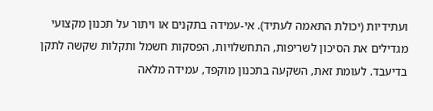ועתידיות (יכולת התאמה לעתיד). אי-עמידה בתקנים או ויתור על תכנון מקצועי מגדילים את הסיכון לשריפות, התחשלויות, הפסקות חשמל ותקלות שקשה לתקן בדיעבד. לעומת זאת, השקעה בתכנון מוקפד, עמידה מלאה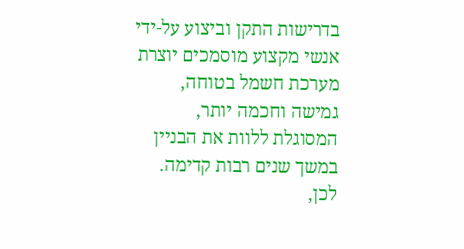בדרישות התקן וביצוע על-ידי אנשי מקצוע מוסמכים יוצרת מערכת חשמל בטוחה, גמישה וחכמה יותר, המסוגלת ללוות את הבניין במשך שנים רבות קדימה. לכן,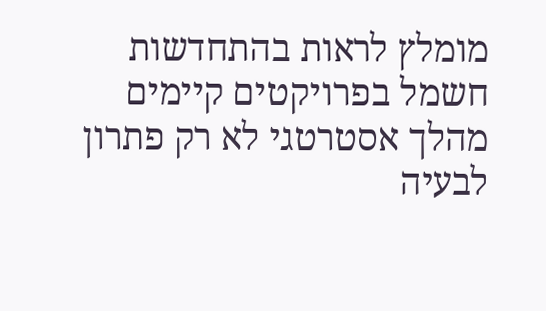מומלץ לראות בהתחדשות חשמל בפרויקטים קיימים מהלך אסטרטגי לא רק פתרון לבעיה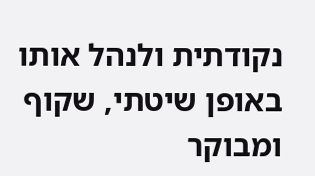נקודתית ולנהל אותו באופן שיטתי, שקוף ומבוקר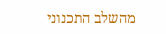מהשלב התכנוני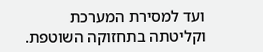ועד למסירת המערכת וקליטתה בתחזוקה השוטפת.